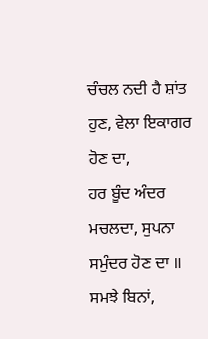ਚੰਚਲ ਨਦੀ ਹੈ ਸ਼ਾਂਤ ਹੁਣ, ਵੇਲਾ ਇਕਾਗਰ ਹੋਣ ਦਾ,
ਹਰ ਬੂੰਦ ਅੰਦਰ ਮਚਲਦਾ, ਸੁਪਨਾ ਸਮੁੰਦਰ ਹੋਣ ਦਾ ॥
ਸਮਝੇ ਬਿਨਾਂ,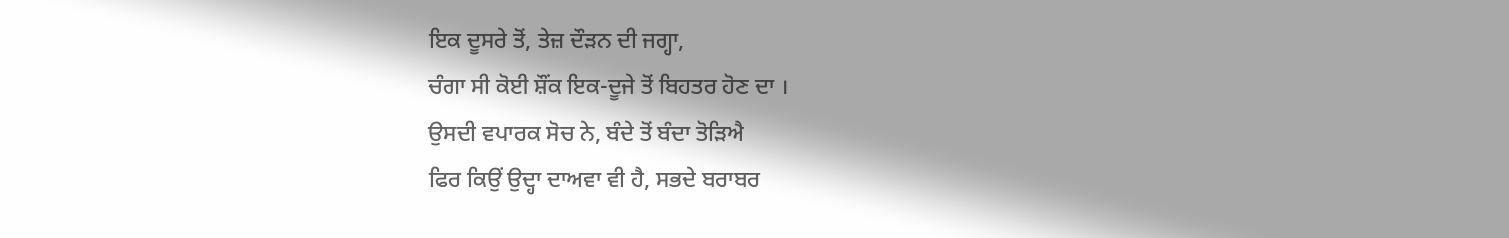ਇਕ ਦੂਸਰੇ ਤੋਂ, ਤੇਜ਼ ਦੌੜਨ ਦੀ ਜਗ੍ਹਾ,
ਚੰਗਾ ਸੀ ਕੋਈ ਸ਼ੌਂਕ ਇਕ-ਦੂਜੇ ਤੋਂ ਬਿਹਤਰ ਹੋਣ ਦਾ ।
ਉਸਦੀ ਵਪਾਰਕ ਸੋਚ ਨੇ, ਬੰਦੇ ਤੋਂ ਬੰਦਾ ਤੋੜਿਐ
ਫਿਰ ਕਿਉਂ ਉਦ੍ਹਾ ਦਾਅਵਾ ਵੀ ਹੈ, ਸਭਦੇ ਬਰਾਬਰ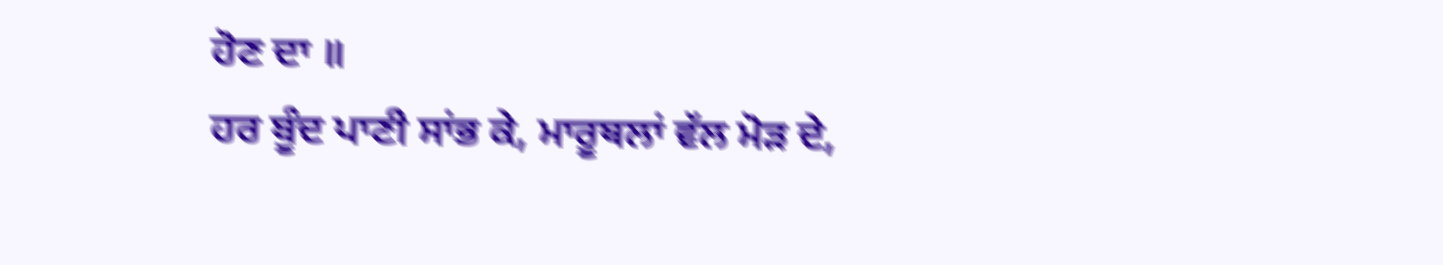ਹੋਣ ਦਾ ॥
ਹਰ ਬੂੰਦ ਪਾਣੀ ਸਾਂਭ ਕੇ, ਮਾਰੂਥਲਾਂ ਵੱਲ ਮੋੜ ਦੇ,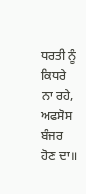ਧਰਤੀ ਨੂੰ ਕਿਧਰੇ ਨਾ ਰਹੇ, ਅਫਸੋਸ ਬੰਜਰ ਹੋਣ ਦਾ॥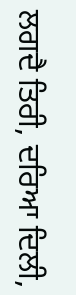ਲਗਦੈ ਤਿਰੀ, ਦਰਿਆ ਦਿਲੀ,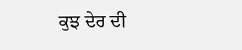ਕੁਝ ਦੇਰ ਦੀ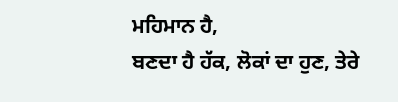ਮਹਿਮਾਨ ਹੈ,
ਬਣਦਾ ਹੈ ਹੱਕ, ਲੋਕਾਂ ਦਾ ਹੁਣ, ਤੇਰੇ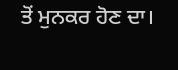ਤੋਂ ਮੁਨਕਰ ਹੋਣ ਦਾ।